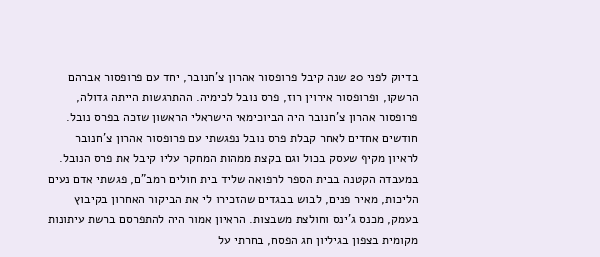בדיוק לפני 20 שנה קיבל פרופסור אהרון צ'חנובר, יחד עם פרופסור אברהם הרשקו, ופרופסור אירוין רוז, פרס נובל לכימיה. ההתרגשות הייתה גדולה, פרופסור אהרון צ'חנובר היה הביוכימאי הישראלי הראשון שזכה בפרס נובל. חודשים אחדים לאחר קבלת פרס נובל נפגשתי עם פרופסור אהרון צ'חנובר לראיון מקיף שעסק בכול וגם בקצת ממהות המחקר עליו קיבל את פרס הנובל.
במעבדה הקטנה בבית הספר לרפואה שליד בית חולים רמב"ם, פגשתי אדם נעים הליכות, מאיר פנים, לבוש בבגדים שהזכירו לי את הביקור האחרון בקיבוץ בעמק, מכנס ג'ינס וחולצת משבצות. הראיון אמור היה להתפרסם ברשת עיתונות מקומית בצפון בגיליון חג הפסח, בחרתי על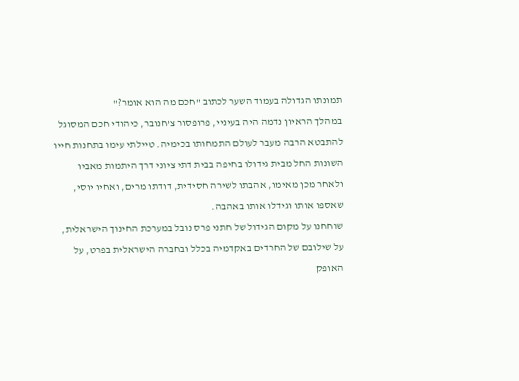תמונתו הגדולה בעמוד השער לכתוב "חכם מה הוא אומר?"
במהלך הראיון נדמה היה בעיניי, פרופסור צ'חנובר, כיהודי חכם המסוגל להתבטא הרבה מעבר לעולם התמחותו בכימיה. טיילתי עימו בתחנות חייו השונות החל מבית גידולו בחיפה בבית דתי ציוני דרך היתמות מאביו ולאחר מכן מאימו, אהבתו לשירה חסידית, דודתו מרים, ואחיו יוסי, שאספו אותו וגידלו אותו באהבה.
שוחחנו על מקום הגידול של חתני פרס נובל במערכת החינוך הישראלית, על שילובם של החרדים באקדמיה בכלל ובחברה הישראלית בפרט, על האופק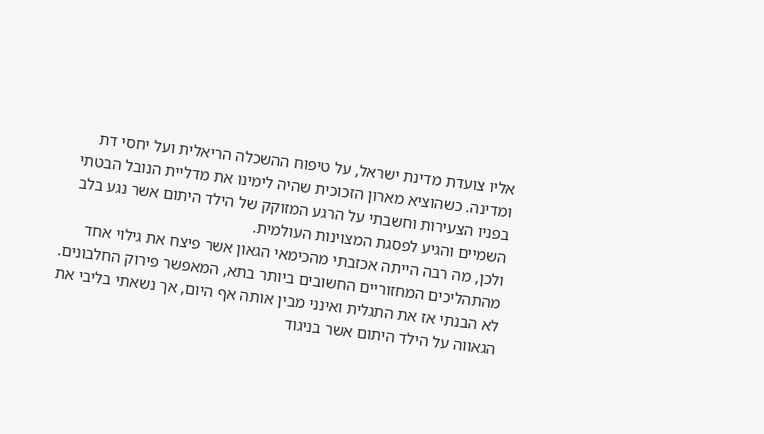אליו צועדת מדינת ישראל, על טיפוח ההשכלה הריאלית ועל יחסי דת ומדינה. כשהוציא מארון הזכוכית שהיה לימינו את מדליית הנובל הבטתי בפניו הצעירות וחשבתי על הרגע המזוקק של הילד היתום אשר נגע בלב השמיים והגיע לפסגת המצוינות העולמית.
ולכן, מה רבה הייתה אכזבתי מהכימאי הגאון אשר פיצח את גילוי אחד מהתהליכים המחזוריים החשובים ביותר בתא, המאפשר פירוק החלבונים. לא הבנתי אז את התגלית ואינני מבין אותה אף היום, אך נשאתי בליבי את הגאווה על הילד היתום אשר בניגוד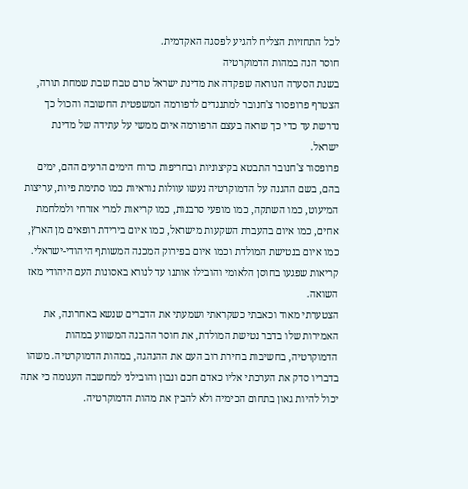לכל התחזיות הצליח להגיע לפסגה האקדמית.
חוסר הנה במהות הדמוקרטיה
בשנת הסערה הנוראה שפקדה את מדינת ישראל טרם טבח שבת שמחת תורה, הצטרף פרופסור צ'חנובר למתנגדים לרפורמה המשפטית החשובה והכול כך נדרשת עד כדי כך שראה בעצם הרפורמה איום ממשי על עתידה של מדינת ישראל.
פרופסור צ'חנובר התבטא בקיצוניות ובחריפות כרוח הימים הרעים ההם, ימים בהם, בשם ההגנה על הדמוקרטיה נעשו עוולות נוראיות כמו סתימת פיות, עריצות המיעוט, כמו השתקה, כמו מופעי סרבנות, כמו קריאות למרי אזרחי ולמלחמת אחים, כמו איום בהעברת השקעות מישראל, כמו איום בירידת רופאים מן הארץ, כמו איום בנטישת המולדת וכמו איום בפירוק המכנה המשותף היהודי-ישראלי. קריאות שפגעו בחוסן הלאומי והובילו אותנו עד לנורא באסונות העם היהודי מאז השואה.
הצטערתי מאוד וכאבתי כשקראתי ושמעתי את הדברים שנשא באחרונה, את האמירות שלו בדבר נטישת המולדת, את חוסר ההבנה המשווע במהות הדמוקרטיה, בחשיבות בחירת רוב העם את ההנהגה, במהות הדמוקרטיה. משהו בדבריו סדק את הערכתי אליו כאדם חכם ונבון והובילני למחשבה העגומה כי אתה יכול להיות גאון בתחום הכימיה ולא להבין את מהות הדמוקרטיה.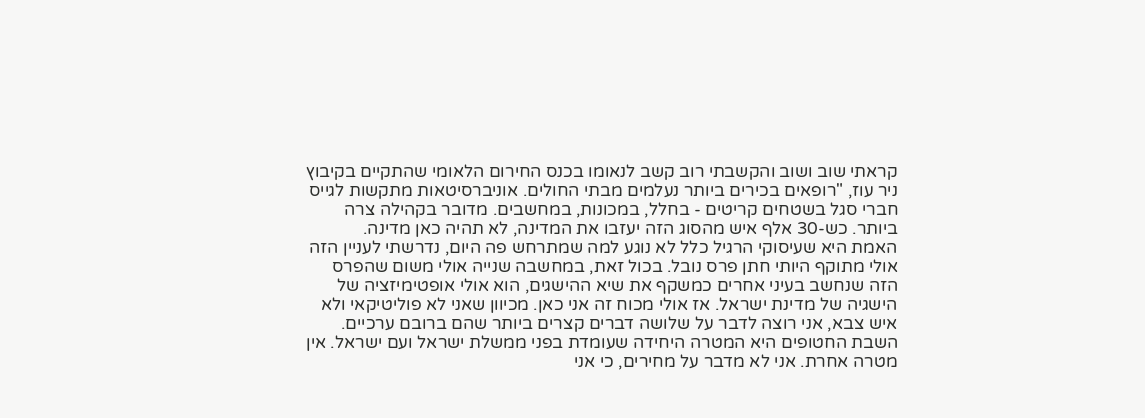קראתי שוב ושוב והקשבתי רוב קשב לנאומו בכנס החירום הלאומי שהתקיים בקיבוץ ניר עוז, "רופאים בכירים ביותר נעלמים מבתי החולים. אוניברסיטאות מתקשות לגייס חברי סגל בשטחים קריטים - בחלל, במכונות, במחשבים. מדובר בקהילה צרה ביותר. כש-30 אלף איש מהסוג הזה יעזבו את המדינה, לא תהיה כאן מדינה.
האמת היא שעיסוקי הרגיל כלל לא נוגע למה שמתרחש פה היום, נדרשתי לעניין הזה אולי מתוקף היותי חתן פרס נובל. בכול זאת, במחשבה שנייה אולי משום שהפרס הזה שנחשב בעיני אחרים כמשקף את שיא ההישגים, הוא אולי אופטימיזציה של הישגיה של מדינת ישראל. אז אולי מכוח זה אני כאן. מכיוון שאני לא פוליטיקאי ולא איש צבא, אני רוצה לדבר על שלושה דברים קצרים ביותר שהם ברובם ערכיים.
השבת החטופים היא המטרה היחידה שעומדת בפני ממשלת ישראל ועם ישראל. אין מטרה אחרת. אני לא מדבר על מחירים, כי אני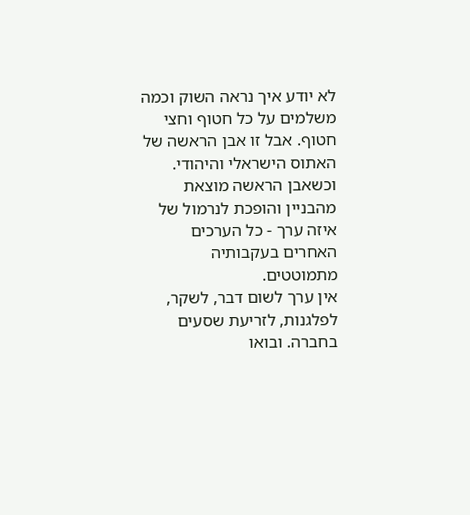לא יודע איך נראה השוק וכמה משלמים על כל חטוף וחצי חטוף. אבל זו אבן הראשה של האתוס הישראלי והיהודי. וכשאבן הראשה מוצאת מהבניין והופכת לנרמול של איזה ערך - כל הערכים האחרים בעקבותיה מתמוטטים.
אין ערך לשום דבר, לשקר, לפלגנות, לזריעת שסעים בחברה. ובואו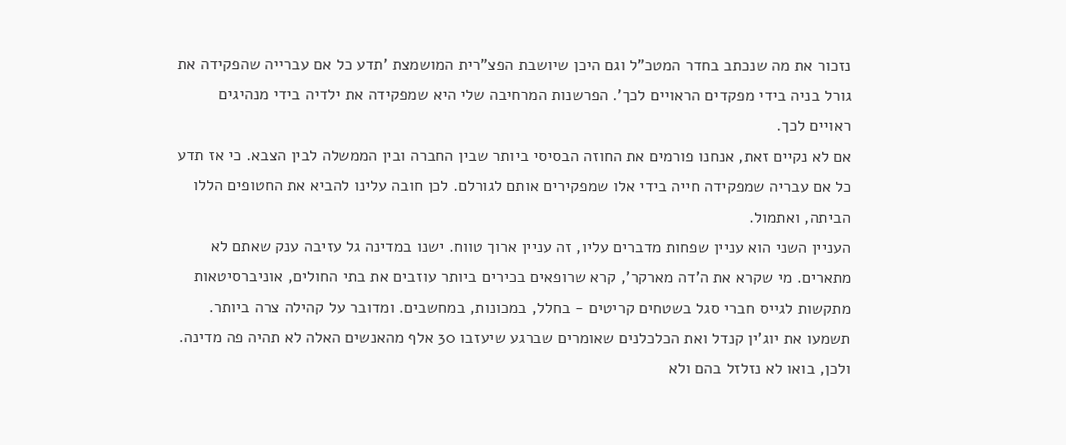נזכור את מה שנכתב בחדר המטכ"ל וגם היכן שיושבת הפצ"רית המושמצת 'תדע כל אם עברייה שהפקידה את גורל בניה בידי מפקדים הראויים לכך'. הפרשנות המרחיבה שלי היא שמפקידה את ילדיה בידי מנהיגים ראויים לכך.
אם לא נקיים זאת, אנחנו פורמים את החוזה הבסיסי ביותר שבין החברה ובין הממשלה לבין הצבא. כי אז תדע כל אם עבריה שמפקידה חייה בידי אלו שמפקירים אותם לגורלם. לכן חובה עלינו להביא את החטופים הללו הביתה, ואתמול.
העניין השני הוא עניין שפחות מדברים עליו, זה עניין ארוך טווח. ישנו במדינה גל עזיבה ענק שאתם לא מתארים. מי שקרא את ה'דה מארקר', קרא שרופאים בכירים ביותר עוזבים את בתי החולים, אוניברסיטאות מתקשות לגייס חברי סגל בשטחים קריטים - בחלל, במכונות, במחשבים. ומדובר על קהילה צרה ביותר. תשמעו את יוג'ין קנדל ואת הכלכלנים שאומרים שברגע שיעזבו 30 אלף מהאנשים האלה לא תהיה פה מדינה.
ולכן, בואו לא נזלזל בהם ולא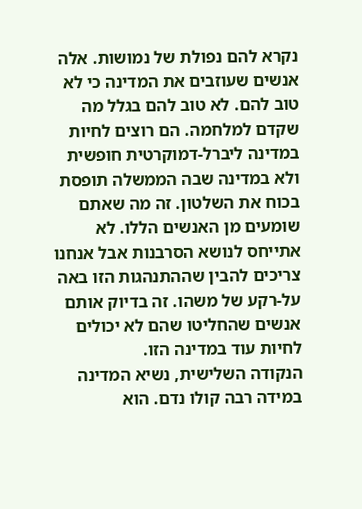נקרא להם נפולת של נמושות. אלה אנשים שעוזבים את המדינה כי לא טוב להם. לא טוב להם בגלל מה שקדם למלחמה. הם רוצים לחיות במדינה ליברל-דמוקרטית חופשית ולא במדינה שבה הממשלה תופסת בכוח את השלטון. זה מה שאתם שומעים מן האנשים הללו. לא אתייחס לנושא הסרבנות אבל אנחנו צריכים להבין שההתנהגות הזו באה על-רקע של משהו. זה בדיוק אותם אנשים שהחליטו שהם לא יכולים לחיות עוד במדינה הזו.
הנקודה השלישית, נשיא המדינה במידה רבה קולו נדם. הוא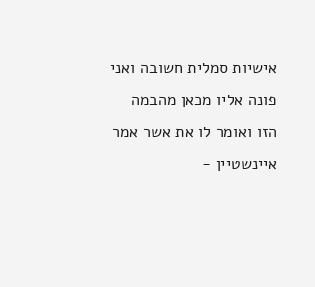אישיות סמלית חשובה ואני פונה אליו מכאן מהבמה הזו ואומר לו את אשר אמר איינשטיין -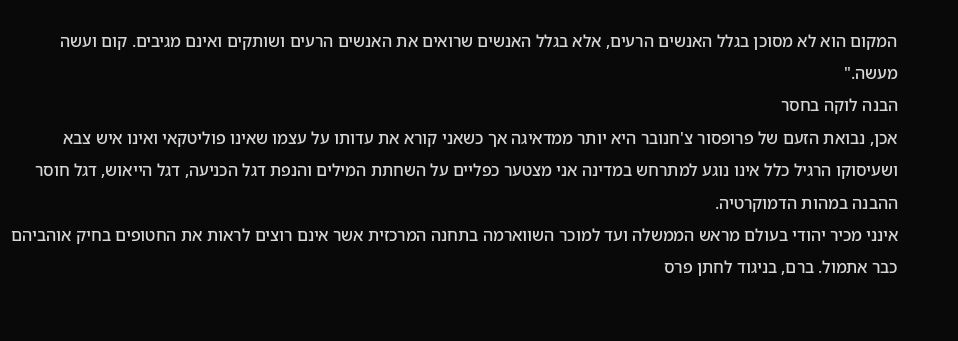המקום הוא לא מסוכן בגלל האנשים הרעים, אלא בגלל האנשים שרואים את האנשים הרעים ושותקים ואינם מגיבים. קום ועשה מעשה."
הבנה לוקה בחסר
אכן, נבואת הזעם של פרופסור צ'חנובר היא יותר ממדאיגה אך כשאני קורא את עדותו על עצמו שאינו פוליטקאי ואינו איש צבא ושעיסוקו הרגיל כלל אינו נוגע למתרחש במדינה אני מצטער כפליים על השחתת המילים והנפת דגל הכניעה, דגל הייאוש, דגל חוסר ההבנה במהות הדמוקרטיה.
אינני מכיר יהודי בעולם מראש הממשלה ועד למוכר השווארמה בתחנה המרכזית אשר אינם רוצים לראות את החטופים בחיק אוהביהם כבר אתמול. ברם, בניגוד לחתן פרס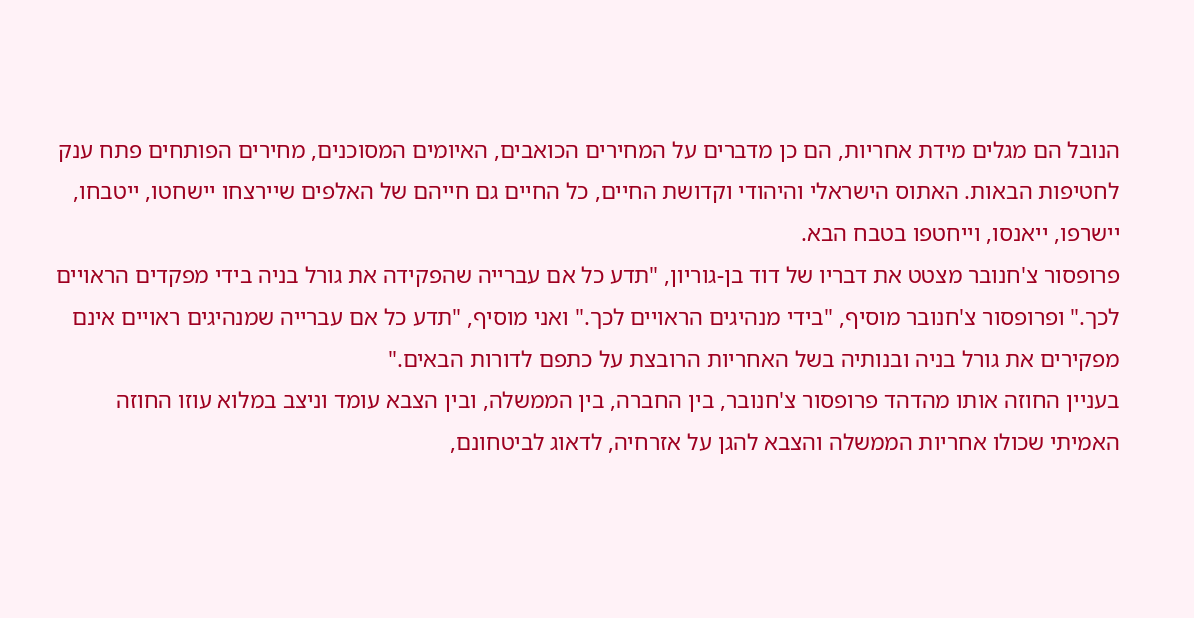הנובל הם מגלים מידת אחריות, הם כן מדברים על המחירים הכואבים, האיומים המסוכנים, מחירים הפותחים פתח ענק לחטיפות הבאות. האתוס הישראלי והיהודי וקדושת החיים, כל החיים גם חייהם של האלפים שיירצחו יישחטו, ייטבחו, יישרפו, ייאנסו, וייחטפו בטבח הבא.
פרופסור צ'חנובר מצטט את דבריו של דוד בן-גוריון, "תדע כל אם עברייה שהפקידה את גורל בניה בידי מפקדים הראויים לכך." ופרופסור צ'חנובר מוסיף, "בידי מנהיגים הראויים לכך." ואני מוסיף, "תדע כל אם עברייה שמנהיגים ראויים אינם מפקירים את גורל בניה ובנותיה בשל האחריות הרובצת על כתפם לדורות הבאים."
בעניין החוזה אותו מהדהד פרופסור צ'חנובר, בין החברה, בין הממשלה, ובין הצבא עומד וניצב במלוא עוזו החוזה האמיתי שכולו אחריות הממשלה והצבא להגן על אזרחיה, לדאוג לביטחונם,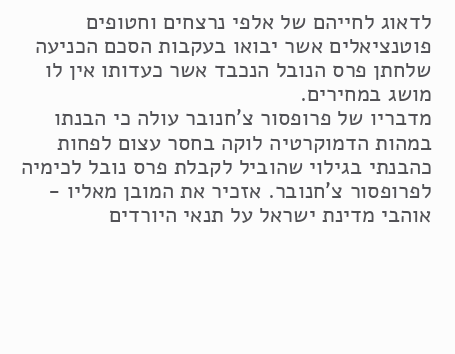לדאוג לחייהם של אלפי נרצחים וחטופים פוטנציאלים אשר יבואו בעקבות הסכם הכניעה שלחתן פרס הנובל הנכבד אשר כעדותו אין לו מושג במחירים.
מדבריו של פרופסור צ'חנובר עולה כי הבנתו במהות הדמוקרטיה לוקה בחסר עצום לפחות כהבנתי בגילוי שהוביל לקבלת פרס נובל לכימיה לפרופסור צ'חנובר. אזכיר את המובן מאליו - אוהבי מדינת ישראל על תנאי היורדים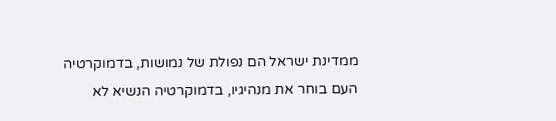ממדינת ישראל הם נפולת של נמושות, בדמוקרטיה העם בוחר את מנהיגיו, בדמוקרטיה הנשיא לא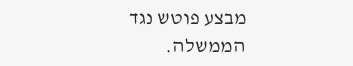מבצע פוטש נגד הממשלה.